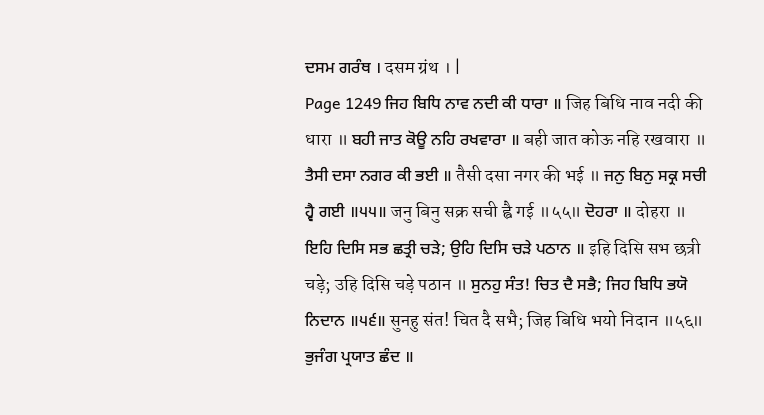ਦਸਮ ਗਰੰਥ । दसम ग्रंथ । |
Page 1249 ਜਿਹ ਬਿਧਿ ਨਾਵ ਨਦੀ ਕੀ ਧਾਰਾ ॥ जिह बिधि नाव नदी की धारा ॥ ਬਹੀ ਜਾਤ ਕੋਊ ਨਹਿ ਰਖਵਾਰਾ ॥ बही जात कोऊ नहि रखवारा ॥ ਤੈਸੀ ਦਸਾ ਨਗਰ ਕੀ ਭਈ ॥ तैसी दसा नगर की भई ॥ ਜਨੁ ਬਿਨੁ ਸਕ੍ਰ ਸਚੀ ਹ੍ਵੈ ਗਈ ॥੫੫॥ जनु बिनु सक्र सची ह्वै गई ॥५५॥ ਦੋਹਰਾ ॥ दोहरा ॥ ਇਹਿ ਦਿਸਿ ਸਭ ਛਤ੍ਰੀ ਚੜੇ; ਉਹਿ ਦਿਸਿ ਚੜੇ ਪਠਾਨ ॥ इहि दिसि सभ छत्री चड़े; उहि दिसि चड़े पठान ॥ ਸੁਨਹੁ ਸੰਤ! ਚਿਤ ਦੈ ਸਭੈ; ਜਿਹ ਬਿਧਿ ਭਯੋ ਨਿਦਾਨ ॥੫੬॥ सुनहु संत! चित दै सभै; जिह बिधि भयो निदान ॥५६॥ ਭੁਜੰਗ ਪ੍ਰਯਾਤ ਛੰਦ ॥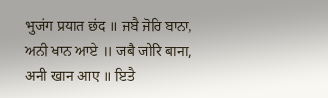भुजंग प्रयात छंद ॥ ਜਬੈ ਜੋਰਿ ਬਾਨਾ, ਅਨੀ ਖਾਨ ਆਏ ॥ जबै जोरि बाना, अनी खान आए ॥ ਇਤੈ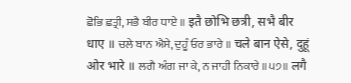ਛੋਭਿ ਛਤ੍ਰੀ, ਸਭੈ ਬੀਰ ਧਾਏ ॥ इतै छोभि छत्री, सभै बीर धाए ॥ ਚਲੇ ਬਾਨ ਐਸੇ, ਦੁਹੂੰ ਓਰ ਭਾਰੇ ॥ चले बान ऐसे, दुहूं ओर भारे ॥ ਲਗੈ ਅੰਗ ਜਾ ਕੇ, ਨ ਜਾਹੀ ਨਿਕਾਰੇ ॥੫੭॥ लगै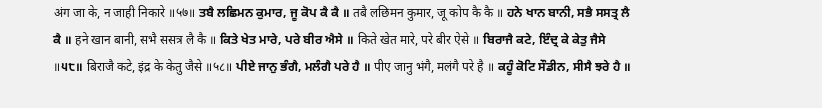अंग जा के, न जाही निकारे ॥५७॥ ਤਬੈ ਲਛਿਮਨ ਕੁਮਾਰ, ਜੂ ਕੋਪ ਕੈ ਕੈ ॥ तबै लछिमन कुमार, जू कोप कै कै ॥ ਹਨੇ ਖਾਨ ਬਾਨੀ, ਸਭੈ ਸਸਤ੍ਰ ਲੈ ਕੈ ॥ हने खान बानी, सभै ससत्र लै कै ॥ ਕਿਤੇ ਖੇਤ ਮਾਰੇ, ਪਰੇ ਬੀਰ ਐਸੇ ॥ किते खेत मारे, परे बीर ऐसे ॥ ਬਿਰਾਜੈ ਕਟੇ, ਇੰਦ੍ਰ ਕੇ ਕੇਤੁ ਜੈਸੇ ॥੫੮॥ बिराजै कटे, इंद्र के केतु जैसे ॥५८॥ ਪੀਏ ਜਾਨੁ ਭੰਗੈ, ਮਲੰਗੈ ਪਰੇ ਹੈ ॥ पीए जानु भंगै, मलंगै परे है ॥ ਕਹੂੰ ਕੋਟਿ ਸੌਡੀਨ, ਸੀਸੈ ਝਰੇ ਹੈ ॥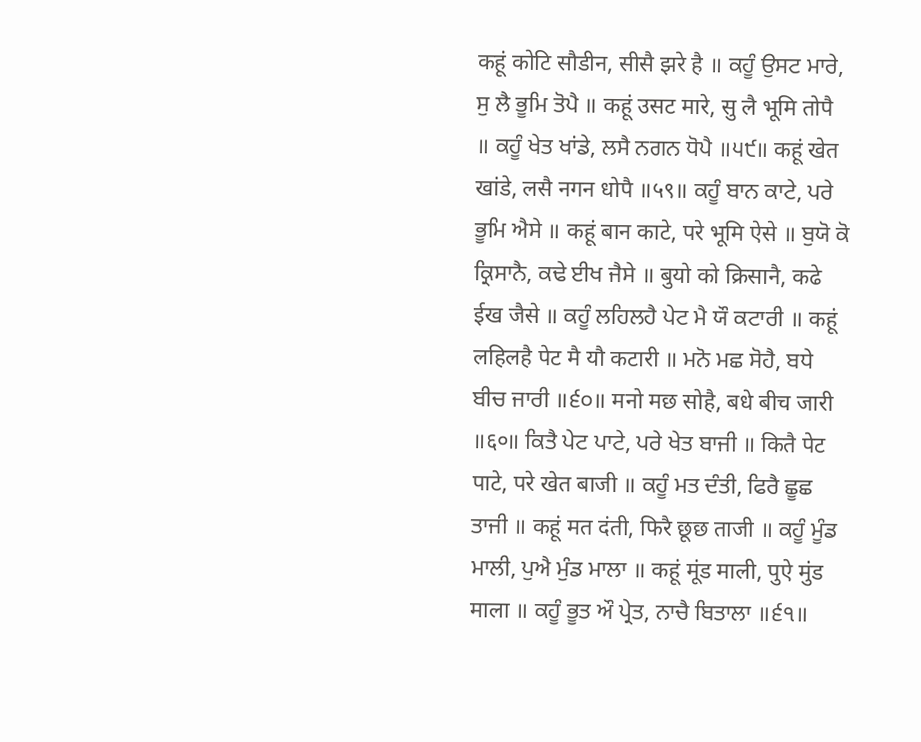कहूं कोटि सौडीन, सीसै झरे है ॥ ਕਹੂੰ ਉਸਟ ਮਾਰੇ, ਸੁ ਲੈ ਭੂਮਿ ਤੋਪੈ ॥ कहूं उसट मारे, सु लै भूमि तोपै ॥ ਕਹੂੰ ਖੇਤ ਖਾਂਡੇ, ਲਸੈ ਨਗਨ ਧੋਪੈ ॥੫੯॥ कहूं खेत खांडे, लसै नगन धोपै ॥५९॥ ਕਹੂੰ ਬਾਨ ਕਾਟੇ, ਪਰੇ ਭੂਮਿ ਐਸੇ ॥ कहूं बान काटे, परे भूमि ऐसे ॥ ਬੁਯੋ ਕੋ ਕ੍ਰਿਸਾਨੈ, ਕਢੇ ਈਖ ਜੈਸੇ ॥ बुयो को क्रिसानै, कढे ईख जैसे ॥ ਕਹੂੰ ਲਹਿਲਹੈ ਪੇਟ ਮੈ ਯੌ ਕਟਾਰੀ ॥ कहूं लहिलहै पेट मै यौ कटारी ॥ ਮਨੋ ਮਛ ਸੋਹੈ, ਬਧੇ ਬੀਚ ਜਾਰੀ ॥੬੦॥ मनो मछ सोहै, बधे बीच जारी ॥६०॥ ਕਿਤੈ ਪੇਟ ਪਾਟੇ, ਪਰੇ ਖੇਤ ਬਾਜੀ ॥ कितै पेट पाटे, परे खेत बाजी ॥ ਕਹੂੰ ਮਤ ਦੰਤੀ, ਫਿਰੈ ਛੂਛ ਤਾਜੀ ॥ कहूं मत दंती, फिरै छूछ ताजी ॥ ਕਹੂੰ ਮੂੰਡ ਮਾਲੀ, ਪੁਐ ਮੁੰਡ ਮਾਲਾ ॥ कहूं मूंड माली, पुऐ मुंड माला ॥ ਕਹੂੰ ਭੂਤ ਔ ਪ੍ਰੇਤ, ਨਾਚੈ ਬਿਤਾਲਾ ॥੬੧॥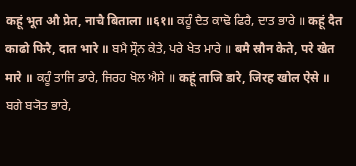कहूं भूत औ प्रेत, नाचै बिताला ॥६१॥ ਕਹੂੰ ਦੈਤ ਕਾਢੋ ਫਿਰੈ, ਦਾਤ ਭਾਰੇ ॥ कहूं दैत काढो फिरै, दात भारे ॥ ਬਮੈ ਸ੍ਰੌਨ ਕੇਤੇ, ਪਰੇ ਖੇਤ ਮਾਰੇ ॥ बमै स्रौन केते, परे खेत मारे ॥ ਕਹੂੰ ਤਾਜਿ ਡਾਰੇ, ਜਿਰਹ ਖੋਲ ਐਸੇ ॥ कहूं ताजि डारे, जिरह खोल ऐसे ॥ ਬਗੇ ਬ੍ਯੋਤ ਭਾਰੇ,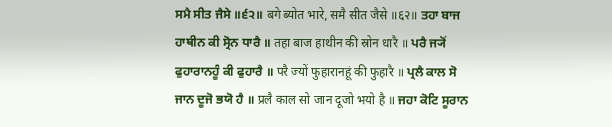ਸਮੈ ਸੀਤ ਜੈਸੇ ॥੬੨॥ बगे ब्योत भारे, समै सीत जैसे ॥६२॥ ਤਹਾ ਬਾਜ ਹਾਥੀਨ ਕੀ ਸ੍ਰੋਨ ਧਾਰੈ ॥ तहा बाज हाथीन की स्रोन धारै ॥ ਪਰੈ ਜ੍ਯੋਂ ਫੁਹਾਰਾਨਹੂੰ ਕੀ ਫੁਹਾਰੈ ॥ परै ज्यों फुहारानहूं की फुहारै ॥ ਪ੍ਰਲੈ ਕਾਲ ਸੋ ਜਾਨ ਦੂਜੋ ਭਯੋ ਹੈ ॥ प्रलै काल सो जान दूजो भयो है ॥ ਜਹਾ ਕੋਟਿ ਸੂਰਾਨ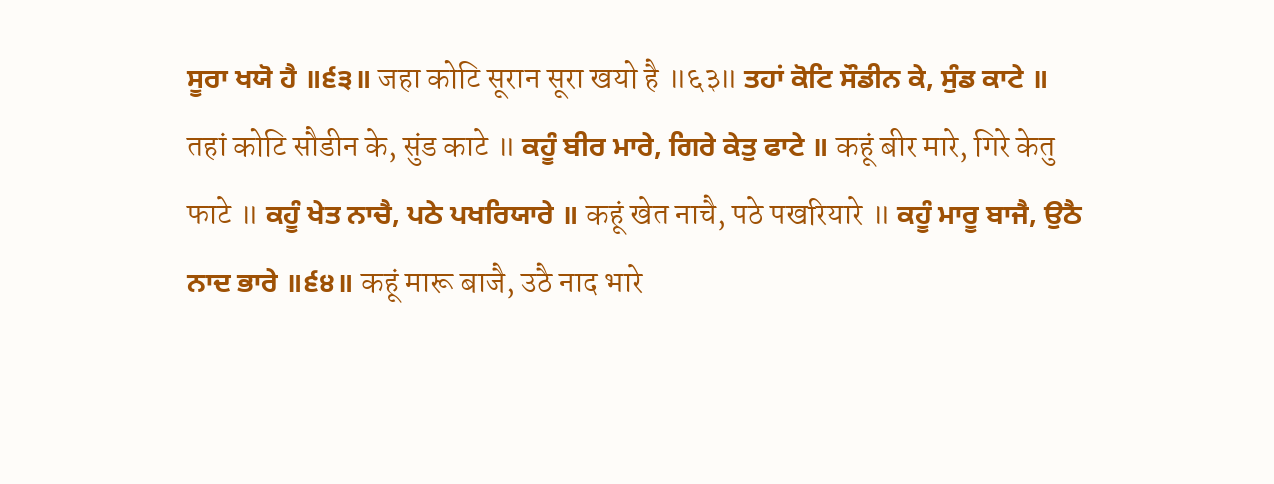ਸੂਰਾ ਖਯੋ ਹੈ ॥੬੩॥ जहा कोटि सूरान सूरा खयो है ॥६३॥ ਤਹਾਂ ਕੋਟਿ ਸੌਡੀਨ ਕੇ, ਸੁੰਡ ਕਾਟੇ ॥ तहां कोटि सौडीन के, सुंड काटे ॥ ਕਹੂੰ ਬੀਰ ਮਾਰੇ, ਗਿਰੇ ਕੇਤੁ ਫਾਟੇ ॥ कहूं बीर मारे, गिरे केतु फाटे ॥ ਕਹੂੰ ਖੇਤ ਨਾਚੈ, ਪਠੇ ਪਖਰਿਯਾਰੇ ॥ कहूं खेत नाचै, पठे पखरियारे ॥ ਕਹੂੰ ਮਾਰੂ ਬਾਜੈ, ਉਠੈ ਨਾਦ ਭਾਰੇ ॥੬੪॥ कहूं मारू बाजै, उठै नाद भारे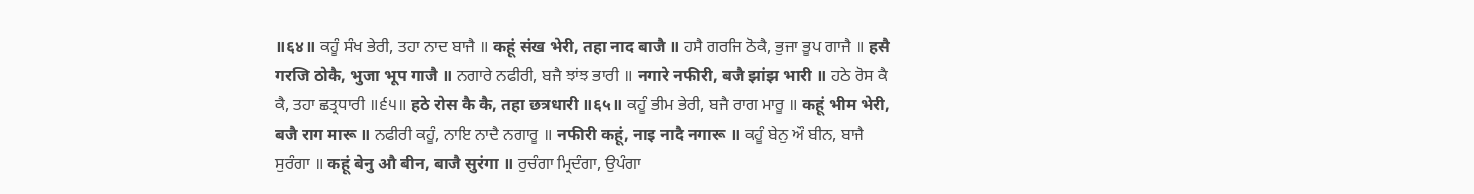॥६४॥ ਕਹੂੰ ਸੰਖ ਭੇਰੀ, ਤਹਾ ਨਾਦ ਬਾਜੈ ॥ कहूं संख भेरी, तहा नाद बाजै ॥ ਹਸੈ ਗਰਜਿ ਠੋਕੈ, ਭੁਜਾ ਭੂਪ ਗਾਜੈ ॥ हसै गरजि ठोकै, भुजा भूप गाजै ॥ ਨਗਾਰੇ ਨਫੀਰੀ, ਬਜੈ ਝਾਂਝ ਭਾਰੀ ॥ नगारे नफीरी, बजै झांझ भारी ॥ ਹਠੇ ਰੋਸ ਕੈ ਕੈ, ਤਹਾ ਛਤ੍ਰਧਾਰੀ ॥੬੫॥ हठे रोस कै कै, तहा छत्रधारी ॥६५॥ ਕਹੂੰ ਭੀਮ ਭੇਰੀ, ਬਜੈ ਰਾਗ ਮਾਰੂ ॥ कहूं भीम भेरी, बजै राग मारू ॥ ਨਫੀਰੀ ਕਹੂੰ, ਨਾਇ ਨਾਦੈ ਨਗਾਰੂ ॥ नफीरी कहूं, नाइ नादै नगारू ॥ ਕਹੂੰ ਬੇਨੁ ਔ ਬੀਨ, ਬਾਜੈ ਸੁਰੰਗਾ ॥ कहूं बेनु औ बीन, बाजै सुरंगा ॥ ਰੁਚੰਗਾ ਮ੍ਰਿਦੰਗਾ, ਉਪੰਗਾ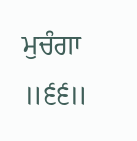ਮੁਚੰਗਾ ॥੬੬॥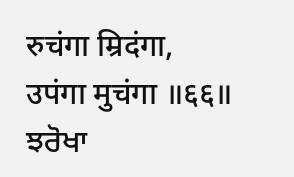रुचंगा म्रिदंगा, उपंगा मुचंगा ॥६६॥ ਝਰੋਖਾ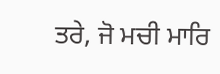ਤਰੇ, ਜੋ ਮਚੀ ਮਾਰਿ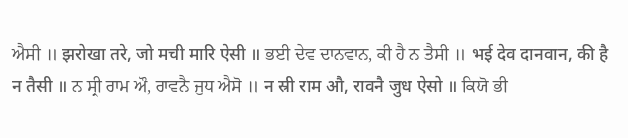ਐਸੀ ॥ झरोखा तरे, जो मची मारि ऐसी ॥ ਭਈ ਦੇਵ ਦਾਨਵਾਨ, ਕੀ ਹੈ ਨ ਤੈਸੀ ॥ भई देव दानवान, की है न तैसी ॥ ਨ ਸ੍ਰੀ ਰਾਮ ਔ, ਰਾਵਨੈ ਜੁਧ ਐਸੋ ॥ न स्री राम औ, रावनै जुध ऐसो ॥ ਕਿਯੋ ਭੀ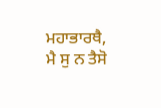ਮਹਾਭਾਰਥੈ, ਮੈ ਸੁ ਨ ਤੈਸੋ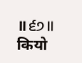॥੬੭॥ कियो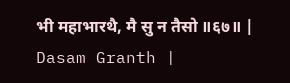भी महाभारथै, मै सु न तैसो ॥६७॥ |
Dasam Granth |